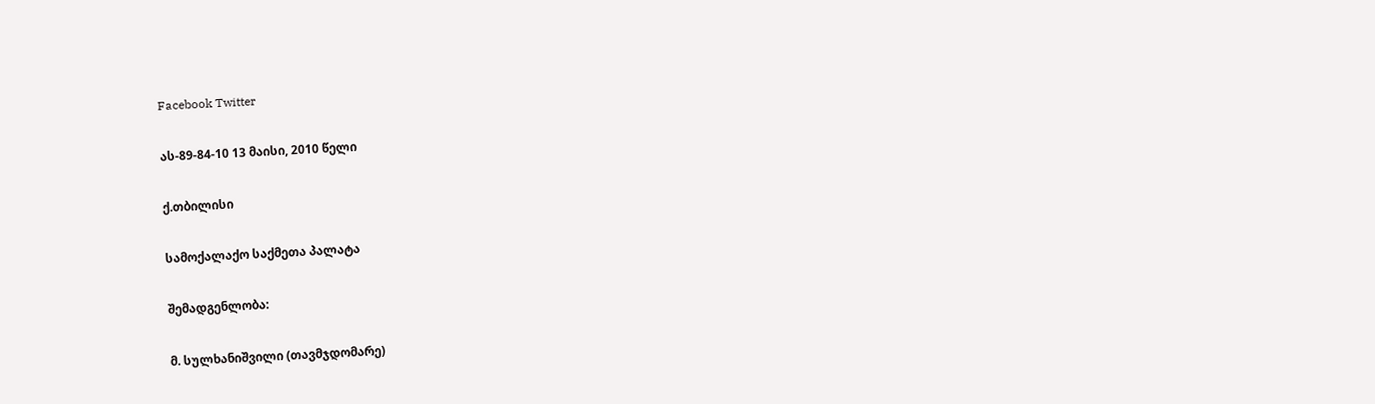Facebook Twitter

ას-89-84-10 13 მაისი, 2010 წელი

ქ.თბილისი

სამოქალაქო საქმეთა პალატა

შემადგენლობა:

მ. სულხანიშვილი (თავმჯდომარე)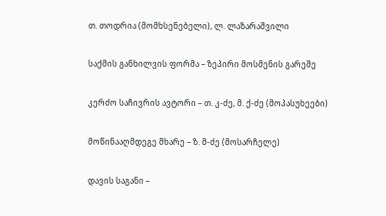თ. თოდრია (მომხსენებელი), ლ. ლაზარაშვილი

საქმის განხილვის ფორმა – ზეპირი მოსმენის გარეშე

კერძო საჩივრის ავტორი – თ. კ-ძე, მ. ქ-ძე (მოპასუხეები)

მოწინააღმდეგე მხარე – ზ. მ-ძე (მოსარჩელე)

დავის საგანი –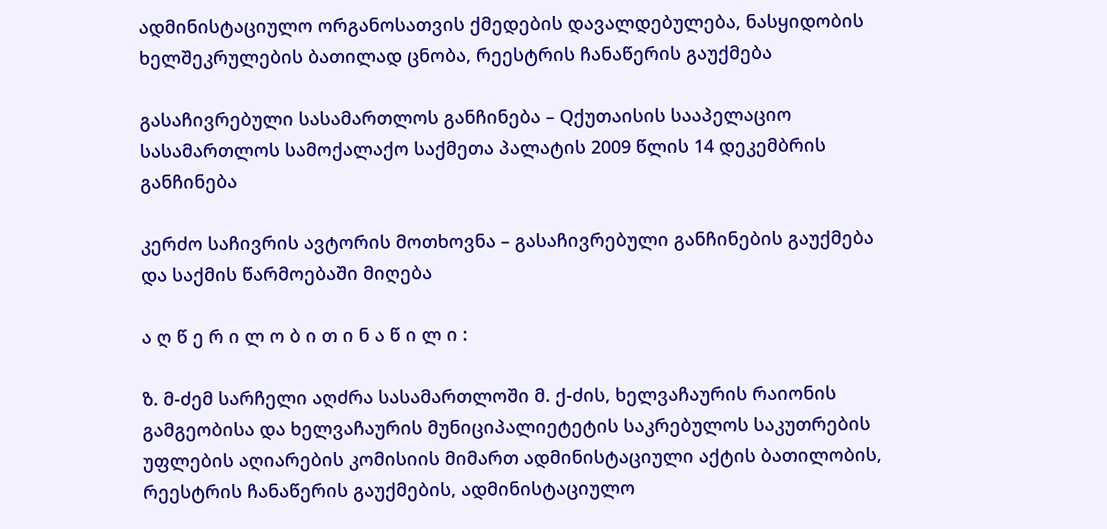ადმინისტაციულო ორგანოსათვის ქმედების დავალდებულება, ნასყიდობის ხელშეკრულების ბათილად ცნობა, რეესტრის ჩანაწერის გაუქმება

გასაჩივრებული სასამართლოს განჩინება – Qქუთაისის სააპელაციო სასამართლოს სამოქალაქო საქმეთა პალატის 2009 წლის 14 დეკემბრის განჩინება

კერძო საჩივრის ავტორის მოთხოვნა – გასაჩივრებული განჩინების გაუქმება და საქმის წარმოებაში მიღება

ა ღ წ ე რ ი ლ ო ბ ი თ ი ნ ა წ ი ლ ი :

ზ. მ-ძემ სარჩელი აღძრა სასამართლოში მ. ქ-ძის, ხელვაჩაურის რაიონის გამგეობისა და ხელვაჩაურის მუნიციპალიეტეტის საკრებულოს საკუთრების უფლების აღიარების კომისიის მიმართ ადმინისტაციული აქტის ბათილობის, რეესტრის ჩანაწერის გაუქმების, ადმინისტაციულო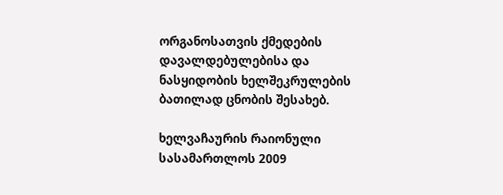ორგანოსათვის ქმედების დავალდებულებისა და ნასყიდობის ხელშეკრულების ბათილად ცნობის შესახებ.

ხელვაჩაურის რაიონული სასამართლოს 2009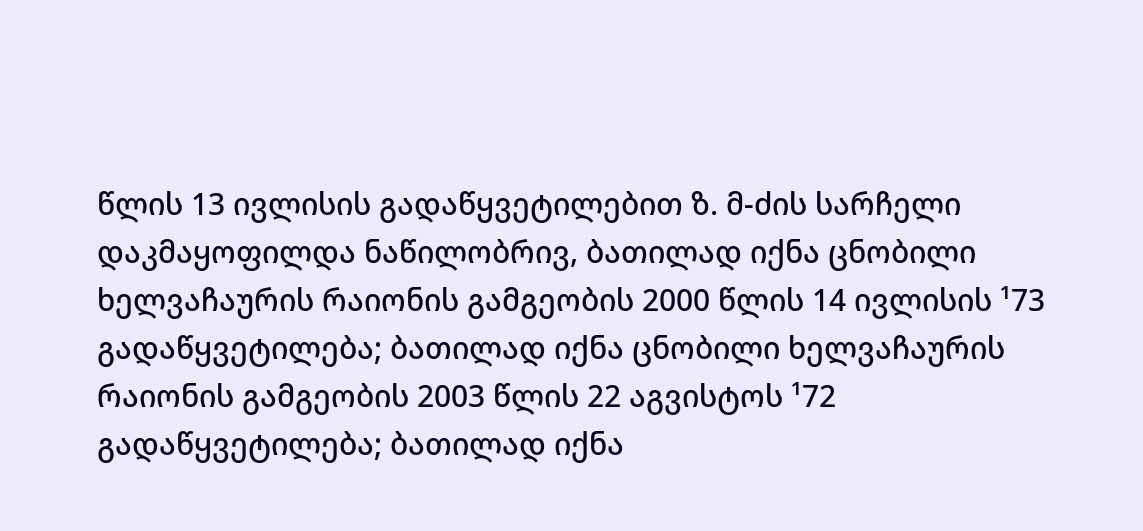წლის 13 ივლისის გადაწყვეტილებით ზ. მ-ძის სარჩელი დაკმაყოფილდა ნაწილობრივ, ბათილად იქნა ცნობილი ხელვაჩაურის რაიონის გამგეობის 2000 წლის 14 ივლისის ¹73 გადაწყვეტილება; ბათილად იქნა ცნობილი ხელვაჩაურის რაიონის გამგეობის 2003 წლის 22 აგვისტოს ¹72 გადაწყვეტილება; ბათილად იქნა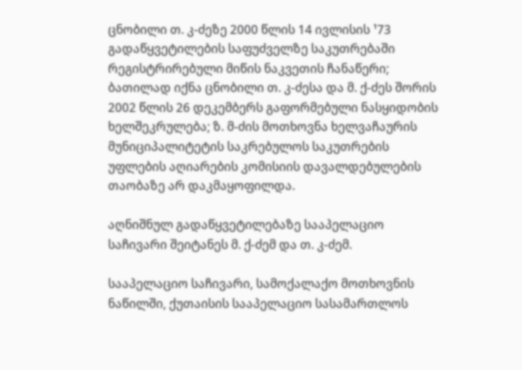ცნობილი თ. კ-ძეზე 2000 წლის 14 ივლისის ¹73 გადაწყვეტილების საფუძველზე საკუთრებაში რეგისტრირებული მიწის ნაკვეთის ჩანაწერი; ბათილად იქნა ცნობილი თ. კ-ძესა და მ. ქ-ძეს შორის 2002 წლის 26 დეკემბერს გაფორმებული ნასყიდობის ხელშეკრულება; ზ. მ-ძის მოთხოვნა ხელვაჩაურის მუნიციპალიტეტის საკრებულოს საკუთრების უფლების აღიარების კომისიის დავალდებულების თაობაზე არ დაკმაყოფილდა.

აღნიშნულ გადაწყვეტილებაზე სააპელაციო საჩივარი შეიტანეს მ. ქ-ძემ და თ. კ-ძემ.

სააპელაციო საჩივარი, სამოქალაქო მოთხოვნის ნაწილში, ქუთაისის სააპელაციო სასამართლოს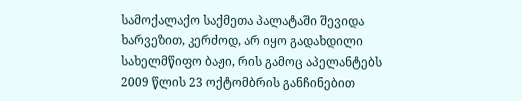სამოქალაქო საქმეთა პალატაში შევიდა ხარვეზით, კერძოდ, არ იყო გადახდილი სახელმწიფო ბაჟი, რის გამოც აპელანტებს 2009 წლის 23 ოქტომბრის განჩინებით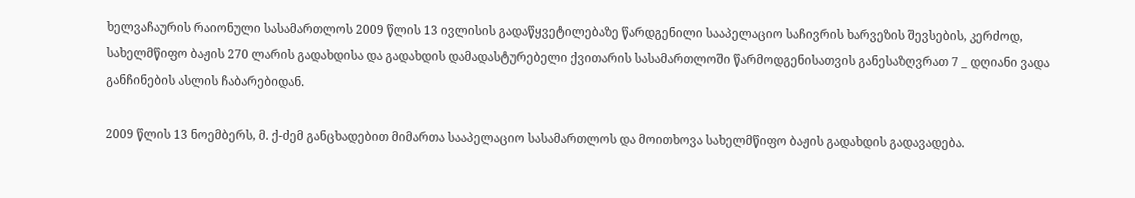ხელვაჩაურის რაიონული სასამართლოს 2009 წლის 13 ივლისის გადაწყვეტილებაზე წარდგენილი სააპელაციო საჩივრის ხარვეზის შევსების, კერძოდ, სახელმწიფო ბაჟის 270 ლარის გადახდისა და გადახდის დამადასტურებელი ქვითარის სასამართლოში წარმოდგენისათვის განესაზღვრათ 7 _ დღიანი ვადა განჩინების ასლის ჩაბარებიდან.

2009 წლის 13 ნოემბერს, მ. ქ-ძემ განცხადებით მიმართა სააპელაციო სასამართლოს და მოითხოვა სახელმწიფო ბაჟის გადახდის გადავადება.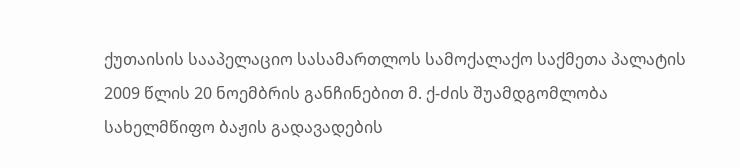ქუთაისის სააპელაციო სასამართლოს სამოქალაქო საქმეთა პალატის 2009 წლის 20 ნოემბრის განჩინებით მ. ქ-ძის შუამდგომლობა სახელმწიფო ბაჟის გადავადების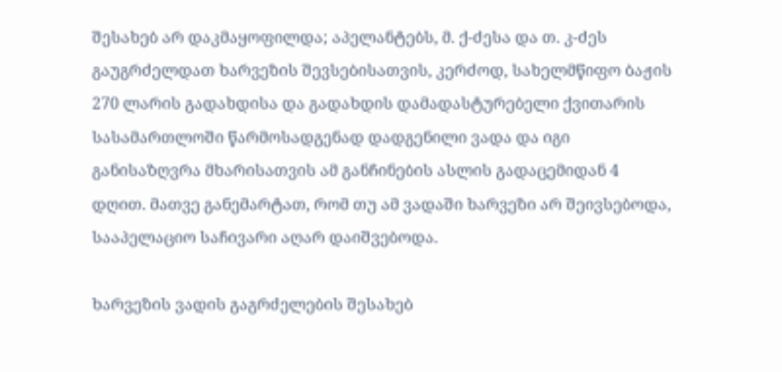შესახებ არ დაკმაყოფილდა; აპელანტებს, მ. ქ-ძესა და თ. კ-ძეს გაუგრძელდათ ხარვეზის შევსებისათვის, კერძოდ, სახელმწიფო ბაჟის 270 ლარის გადახდისა და გადახდის დამადასტურებელი ქვითარის სასამართლოში წარმოსადგენად დადგენილი ვადა და იგი განისაზღვრა მხარისათვის ამ განჩინების ასლის გადაცემიდან 4 დღით. მათვე განემარტათ, რომ თუ ამ ვადაში ხარვეზი არ შეივსებოდა, სააპელაციო საჩივარი აღარ დაიშვებოდა.

ხარვეზის ვადის გაგრძელების შესახებ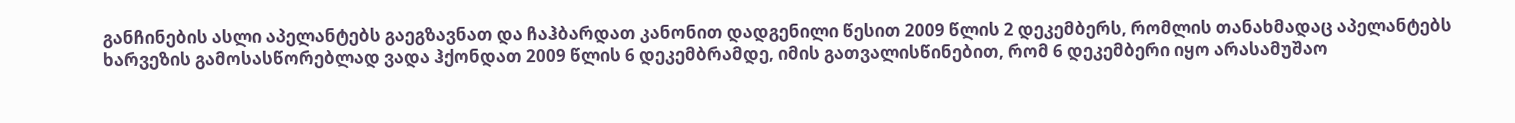განჩინების ასლი აპელანტებს გაეგზავნათ და ჩაჰბარდათ კანონით დადგენილი წესით 2009 წლის 2 დეკემბერს, რომლის თანახმადაც აპელანტებს ხარვეზის გამოსასწორებლად ვადა ჰქონდათ 2009 წლის 6 დეკემბრამდე, იმის გათვალისწინებით, რომ 6 დეკემბერი იყო არასამუშაო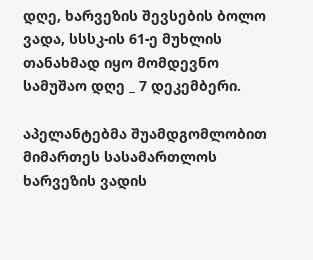დღე, ხარვეზის შევსების ბოლო ვადა, სსსკ-ის 61-ე მუხლის თანახმად იყო მომდევნო სამუშაო დღე _ 7 დეკემბერი.

აპელანტებმა შუამდგომლობით მიმართეს სასამართლოს ხარვეზის ვადის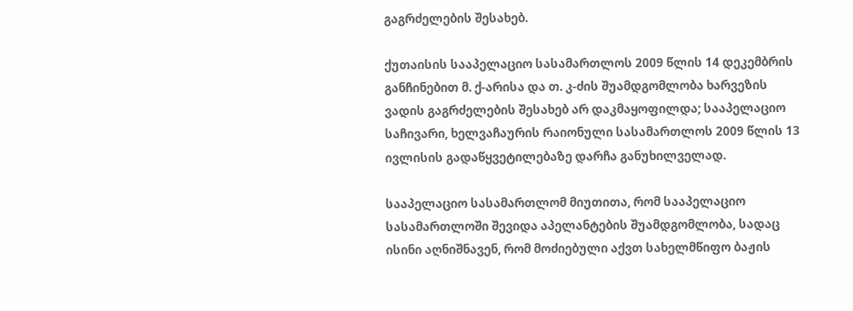გაგრძელების შესახებ.

ქუთაისის სააპელაციო სასამართლოს 2009 წლის 14 დეკემბრის განჩინებით მ. ქ-არისა და თ. კ-ძის შუამდგომლობა ხარვეზის ვადის გაგრძელების შესახებ არ დაკმაყოფილდა; სააპელაციო საჩივარი, ხელვაჩაურის რაიონული სასამართლოს 2009 წლის 13 ივლისის გადაწყვეტილებაზე დარჩა განუხილველად.

სააპელაციო სასამართლომ მიუთითა, რომ სააპელაციო სასამართლოში შევიდა აპელანტების შუამდგომლობა, სადაც ისინი აღნიშნავენ, რომ მოძიებული აქვთ სახელმწიფო ბაჟის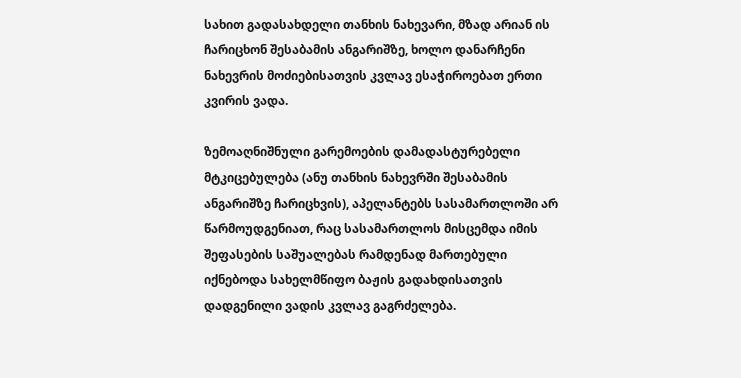სახით გადასახდელი თანხის ნახევარი, მზად არიან ის ჩარიცხონ შესაბამის ანგარიშზე, ხოლო დანარჩენი ნახევრის მოძიებისათვის კვლავ ესაჭიროებათ ერთი კვირის ვადა.

ზემოაღნიშნული გარემოების დამადასტურებელი მტკიცებულება (ანუ თანხის ნახევრში შესაბამის ანგარიშზე ჩარიცხვის), აპელანტებს სასამართლოში არ წარმოუდგენიათ, რაც სასამართლოს მისცემდა იმის შეფასების საშუალებას რამდენად მართებული იქნებოდა სახელმწიფო ბაჟის გადახდისათვის დადგენილი ვადის კვლავ გაგრძელება.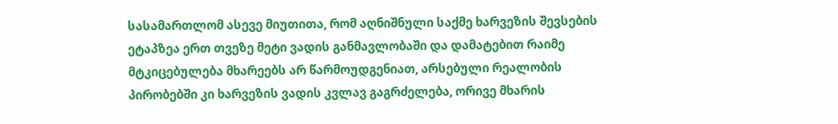სასამართლომ ასევე მიუთითა, რომ აღნიშნული საქმე ხარვეზის შევსების ეტაპზეა ერთ თვეზე მეტი ვადის განმავლობაში და დამატებით რაიმე მტკიცებულება მხარეებს არ წარმოუდგენიათ, არსებული რეალობის პირობებში კი ხარვეზის ვადის კვლავ გაგრძელება, ორივე მხარის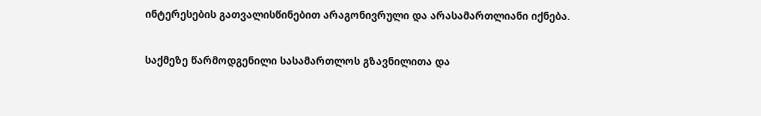ინტერესების გათვალისწინებით არაგონივრული და არასამართლიანი იქნება.

საქმეზე წარმოდგენილი სასამართლოს გზავნილითა და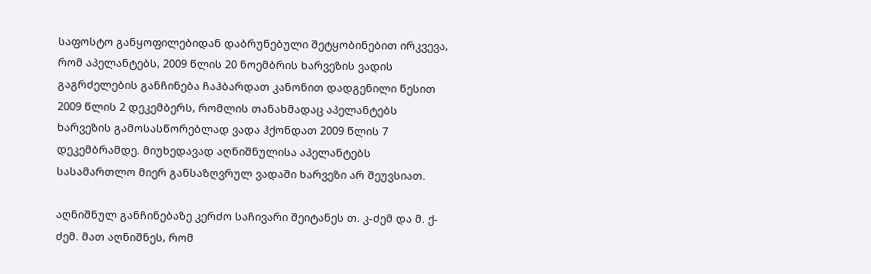საფოსტო განყოფილებიდან დაბრუნებული შეტყობინებით ირკვევა, რომ აპელანტებს, 2009 წლის 20 ნოემბრის ხარვეზის ვადის გაგრძელების განჩინება ჩაჰბარდათ კანონით დადგენილი წესით 2009 წლის 2 დეკემბერს, რომლის თანახმადაც აპელანტებს ხარვეზის გამოსასწორებლად ვადა ჰქონდათ 2009 წლის 7 დეკემბრამდე. მიუხედავად აღნიშნულისა აპელანტებს სასამართლო მიერ განსაზღვრულ ვადაში ხარვეზი არ შეუვსიათ.

აღნიშნულ განჩინებაზე კერძო საჩივარი შეიტანეს თ. კ-ძემ და მ. ქ-ძემ. მათ აღნიშნეს, რომ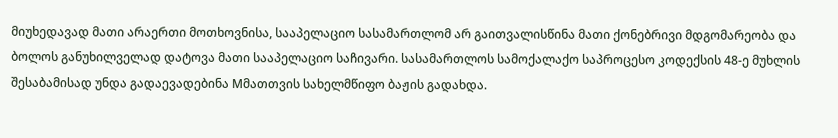მიუხედავად მათი არაერთი მოთხოვნისა, სააპელაციო სასამართლომ არ გაითვალისწინა მათი ქონებრივი მდგომარეობა და ბოლოს განუხილველად დატოვა მათი სააპელაციო საჩივარი. სასამართლოს სამოქალაქო საპროცესო კოდექსის 48-ე მუხლის შესაბამისად უნდა გადაევადებინა Mმათთვის სახელმწიფო ბაჟის გადახდა.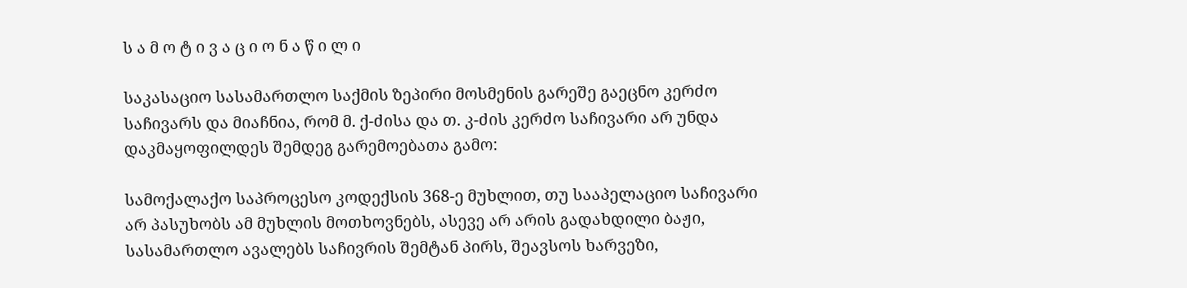ს ა მ ო ტ ი ვ ა ც ი ო ნ ა წ ი ლ ი

საკასაციო სასამართლო საქმის ზეპირი მოსმენის გარეშე გაეცნო კერძო საჩივარს და მიაჩნია, რომ მ. ქ-ძისა და თ. კ-ძის კერძო საჩივარი არ უნდა დაკმაყოფილდეს შემდეგ გარემოებათა გამო:

სამოქალაქო საპროცესო კოდექსის 368-ე მუხლით, თუ სააპელაციო საჩივარი არ პასუხობს ამ მუხლის მოთხოვნებს, ასევე არ არის გადახდილი ბაჟი, სასამართლო ავალებს საჩივრის შემტან პირს, შეავსოს ხარვეზი,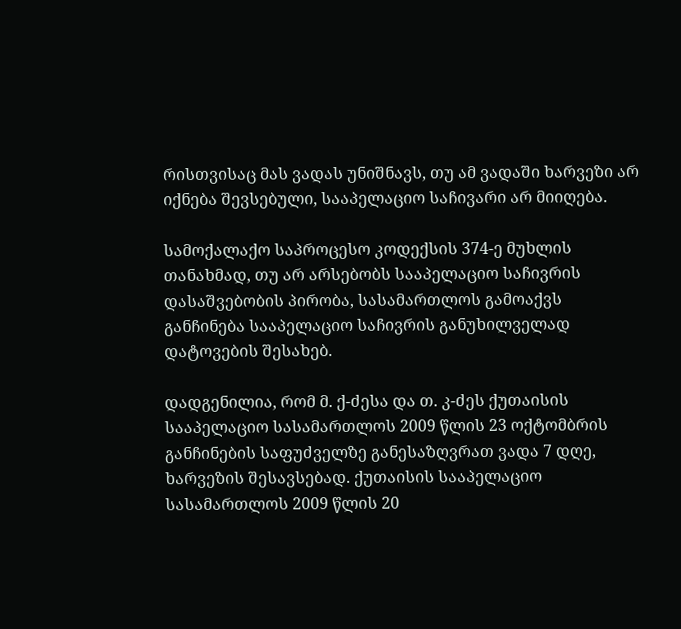რისთვისაც მას ვადას უნიშნავს, თუ ამ ვადაში ხარვეზი არ იქნება შევსებული, სააპელაციო საჩივარი არ მიიღება.

სამოქალაქო საპროცესო კოდექსის 374-ე მუხლის თანახმად, თუ არ არსებობს სააპელაციო საჩივრის დასაშვებობის პირობა, სასამართლოს გამოაქვს განჩინება სააპელაციო საჩივრის განუხილველად დატოვების შესახებ.

დადგენილია, რომ მ. ქ-ძესა და თ. კ-ძეს ქუთაისის სააპელაციო სასამართლოს 2009 წლის 23 ოქტომბრის განჩინების საფუძველზე განესაზღვრათ ვადა 7 დღე, ხარვეზის შესავსებად. ქუთაისის სააპელაციო სასამართლოს 2009 წლის 20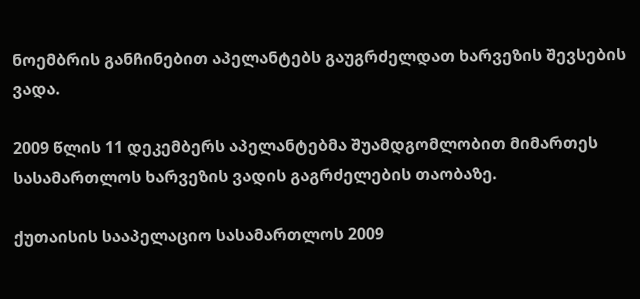ნოემბრის განჩინებით აპელანტებს გაუგრძელდათ ხარვეზის შევსების ვადა.

2009 წლის 11 დეკემბერს აპელანტებმა შუამდგომლობით მიმართეს სასამართლოს ხარვეზის ვადის გაგრძელების თაობაზე.

ქუთაისის სააპელაციო სასამართლოს 2009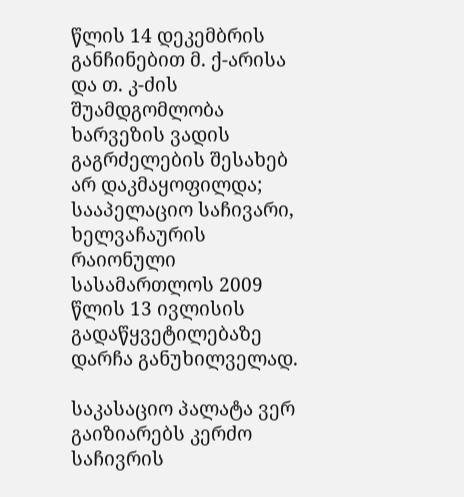წლის 14 დეკემბრის განჩინებით მ. ქ-არისა და თ. კ-ძის შუამდგომლობა ხარვეზის ვადის გაგრძელების შესახებ არ დაკმაყოფილდა; სააპელაციო საჩივარი, ხელვაჩაურის რაიონული სასამართლოს 2009 წლის 13 ივლისის გადაწყვეტილებაზე დარჩა განუხილველად.

საკასაციო პალატა ვერ გაიზიარებს კერძო საჩივრის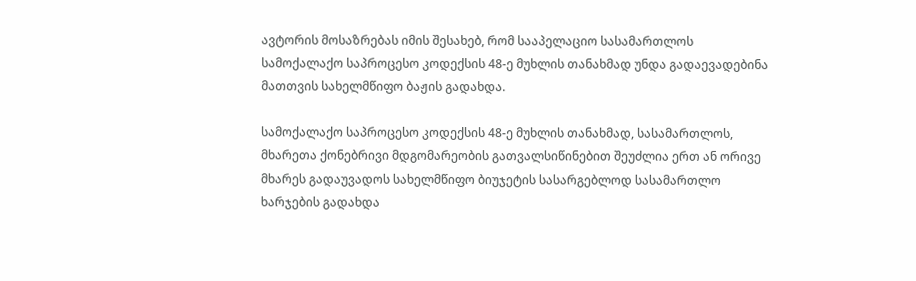ავტორის მოსაზრებას იმის შესახებ, რომ სააპელაციო სასამართლოს სამოქალაქო საპროცესო კოდექსის 48-ე მუხლის თანახმად უნდა გადაევადებინა მათთვის სახელმწიფო ბაჟის გადახდა.

სამოქალაქო საპროცესო კოდექსის 48-ე მუხლის თანახმად, სასამართლოს, მხარეთა ქონებრივი მდგომარეობის გათვალსიწინებით შეუძლია ერთ ან ორივე მხარეს გადაუვადოს სახელმწიფო ბიუჯეტის სასარგებლოდ სასამართლო ხარჯების გადახდა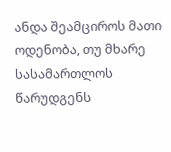ანდა შეამციროს მათი ოდენობა, თუ მხარე სასამართლოს წარუდგენს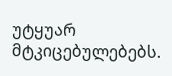უტყუარ მტკიცებულებებს.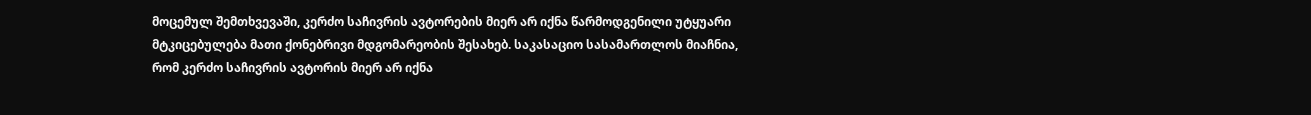მოცემულ შემთხვევაში, კერძო საჩივრის ავტორების მიერ არ იქნა წარმოდგენილი უტყუარი მტკიცებულება მათი ქონებრივი მდგომარეობის შესახებ. საკასაციო სასამართლოს მიაჩნია, რომ კერძო საჩივრის ავტორის მიერ არ იქნა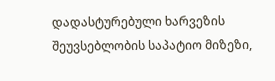დადასტურებული ხარვეზის შეუვსებლობის საპატიო მიზეზი,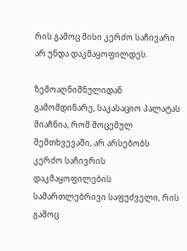რის გამოც მისი კერძო საჩივარი არ უნდა დაკმაყოფილდეს.

ზემოაღნიშნულიდან გამომდინარე, საკასაციო პალატას მიაჩნია, რომ მოცემულ შემთხვევაში, არ არსებობს კერძო საჩივრის დაკმაყოფილების სამართლებრივი საფუძველი, რის გამოც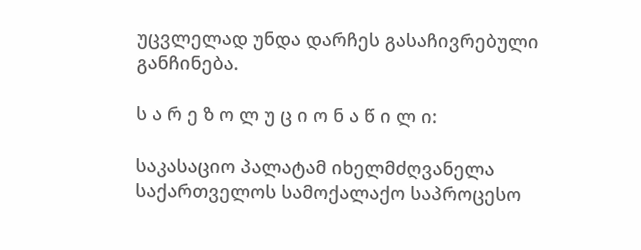უცვლელად უნდა დარჩეს გასაჩივრებული განჩინება.

ს ა რ ე ზ ო ლ უ ც ი ო ნ ა წ ი ლ ი:

საკასაციო პალატამ იხელმძღვანელა საქართველოს სამოქალაქო საპროცესო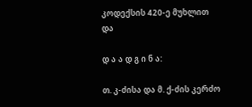კოდექსის 420-ე მუხლით და

დ ა ა დ გ ი ნ ა:

თ. კ-ძისა და მ. ქ-ძის კერძო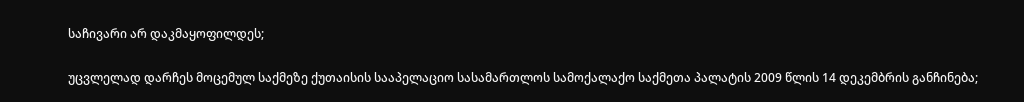საჩივარი არ დაკმაყოფილდეს;

უცვლელად დარჩეს მოცემულ საქმეზე ქუთაისის სააპელაციო სასამართლოს სამოქალაქო საქმეთა პალატის 2009 წლის 14 დეკემბრის განჩინება;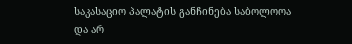საკასაციო პალატის განჩინება საბოლოოა და არ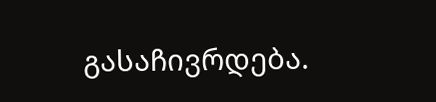გასაჩივრდება.